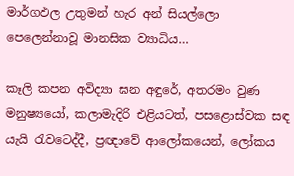මාර්ගඵල උතුමන් හැර අන් සියල්ලො පෙලෙන්නාවූ මානසික ව්‍යාධිය…

කෑලි කපන අවිද්‍යා ඝන අඳුරේ, අතරමං වුණ මනුෂ්‍යයෝ, කලාමැදිරි එළියටත්, පසළොස්වක සඳ යැයි රැවටෙද්දී, ප්‍රඥාවේ ආලෝකයෙන්, ලෝකය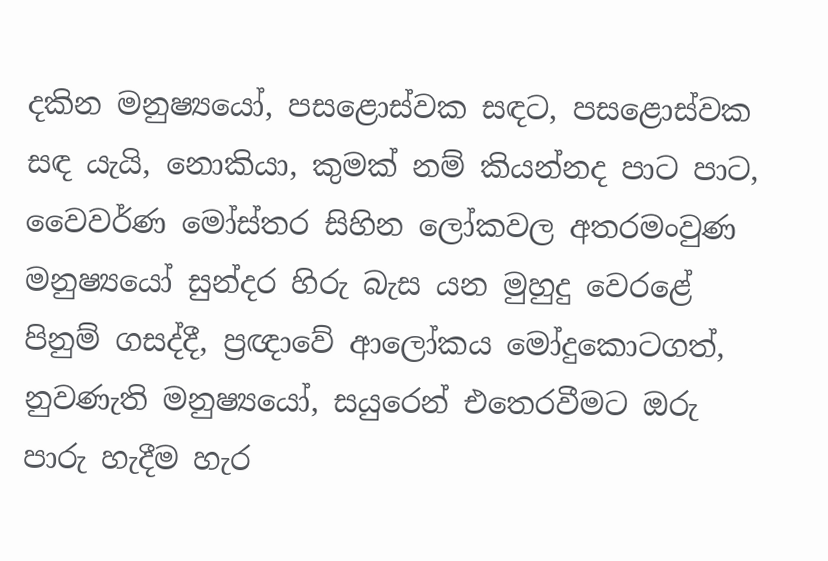දකින මනුෂ්‍යයෝ, පසළොස්වක සඳට, පසළොස්වක සඳ යැයි, නොකියා, කුමක් නම් කියන්නද පාට පාට, වෛවර්ණ මෝස්තර සිහින ලෝකවල අතරමංවුණ මනුෂ්‍යයෝ සුන්දර හිරු බැස යන මුහුදු වෙරළේ පිනුම් ගසද්දී, ප්‍රඥාවේ ආලෝකය මෝදුකොටගත්, නුවණැති මනුෂ්‍යයෝ, සයුරෙන් එතෙරවීමට ඔරු පාරු හැදීම හැර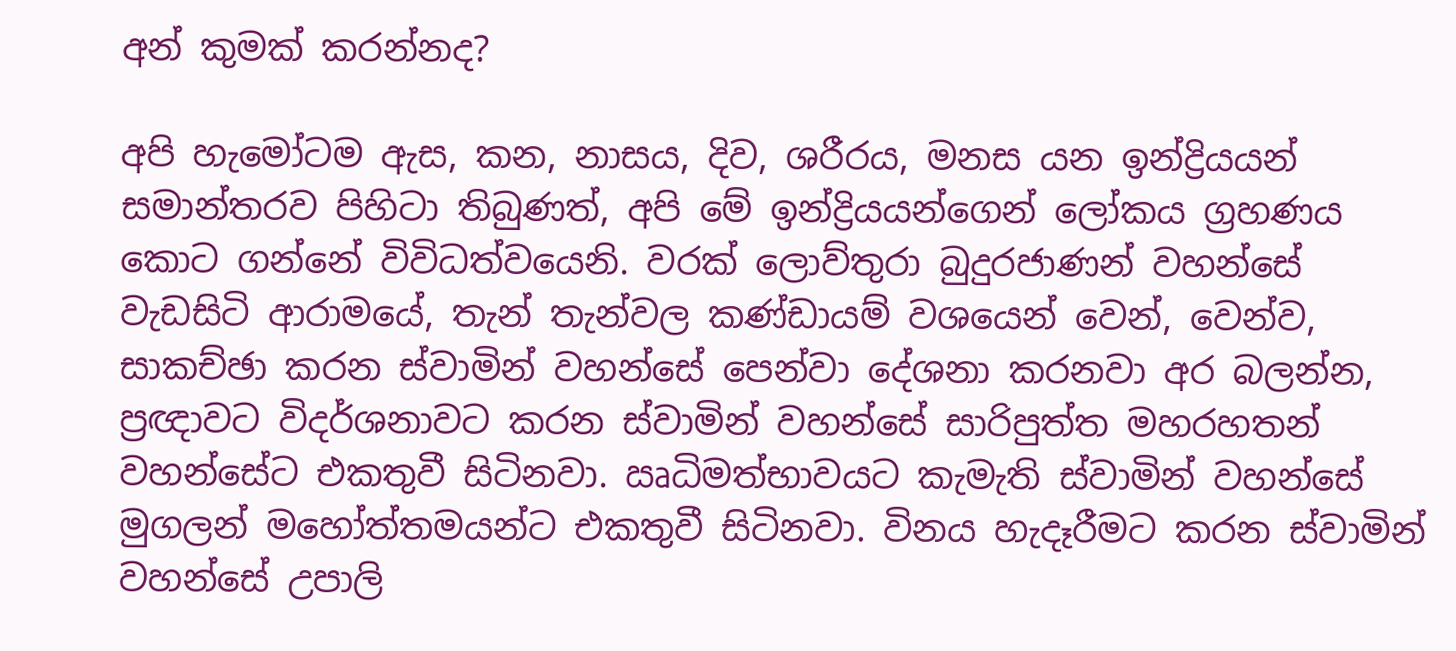අන් කුමක් කරන්නද?

අපි හැමෝටම ඇස, කන, නාසය, දිව, ශරීරය, මනස යන ඉන්ද්‍රියයන් සමාන්තරව පිහිටා තිබුණත්, අපි මේ ඉන්ද්‍රියයන්ගෙන් ලෝකය ග්‍රහණය කොට ගන්නේ විවිධත්වයෙනි. වරක් ලොව්තුරා බුදුරජාණන් වහන්සේ වැඩසිටි ආරාමයේ, තැන් තැන්වල කණ්ඩායම් වශයෙන් වෙන්, වෙන්ව, සාකච්ඡා කරන ස්වාමින් වහන්සේ පෙන්වා දේශනා කරනවා අර බලන්න, ප්‍රඥාවට විදර්ශනාවට කරන ස්වාමින් වහන්සේ සාරිපුත්ත මහරහතන් වහන්සේට එකතුවී සිටිනවා. ඍධිමත්භාවයට කැමැති ස්වාමින් වහන්සේ මුගලන් මහෝත්තමයන්ට එකතුවී සිටිනවා. විනය හැදෑරීමට කරන ස්වාමින් වහන්සේ උපාලි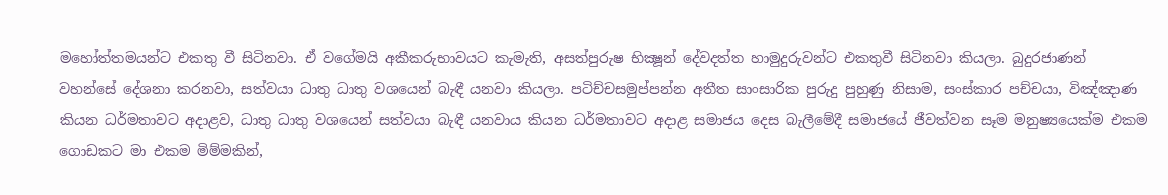මහෝත්තමයන්ට එකතු වී සිටිනවා. ඒ වගේමයි අකීකරුභාවයට කැමැති, අසත්පුරුෂ භික්‍ෂූන් දේවදත්ත හාමුදුරුවන්ට එකතුවී සිටිනවා කියලා. බුදුරජාණන් වහන්සේ දේශනා කරනවා, සත්වයා ධාතු ධාතු වශයෙන් බැඳී යනවා කියලා. පටිච්චසමුප්පන්න අතීත සාංසාරික පුරුදු පුහුණු නිසාම, සංස්කාර පච්චයා, විඤ්ඤාණ කියන ධර්මතාවට අදාළව, ධාතු ධාතු වශයෙන් සත්වයා බැඳී යනවාය කියන ධර්මතාවට අදාළ සමාජය දෙස බැලීමේදී සමාජයේ ජීවත්වන සෑම මනුෂ්‍යයෙක්ම එකම ගොඩකට මා එකම මිම්මකින්,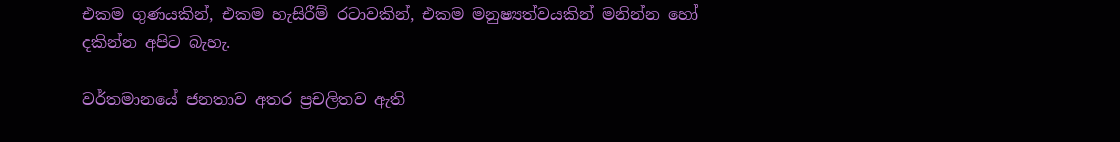එකම ගුණයකින්, එකම හැසිරීම් රටාවකින්, එකම මනුෂ්‍යත්වයකින් මනින්න හෝ දකින්න අපිට බැහැ.

වර්තමානයේ ජනතාව අතර ප්‍රචලිතව ඇති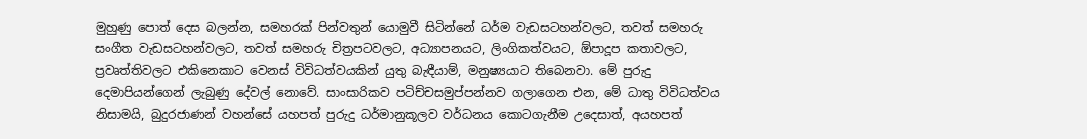මුහුණු පොත් දෙස බලන්න, සමහරක් පින්වතුන් යොමුවී සිටින්නේ ධර්ම වැඩසටහන්වලට, තවත් සමහරු සංගීත වැඩසටහන්වලට, තවත් සමහරු චිත්‍රපටවලට, අධ්‍යාපනයට, ලිංගිකත්වයට, ඕපාදූප කතාවලට, ප්‍රවෘත්තිවලට එකිනෙකාට වෙනස් විවිධත්වයකින් යුතු බැඳීයාම්, මනුෂ්‍යයාට තිබෙනවා. මේ පුරුදු දෙමාපියන්ගෙන් ලැබුණු දේවල් නොවේ. සාංසාරිකව පටිච්චසමුප්පන්නව ගලාගෙන එන, මේ ධාතු විවිධත්වය නිසාමයි, බුදුරජාණන් වහන්සේ යහපත් පුරුදු ධර්මානුකූලව වර්ධනය කොටගැනීම උදෙසාත්, අයහපත්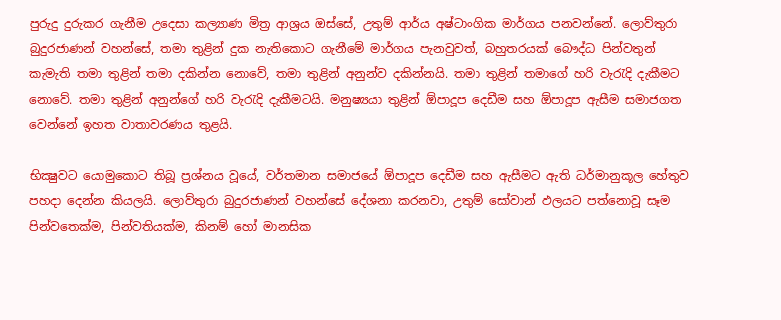පුරුදු දුරුකර ගැනීම උදෙසා කල්‍යාණ මිත්‍ර ආශ්‍රය ඔස්සේ, උතුම් ආර්ය අෂ්ටාංගික මාර්ගය පනවන්නේ. ලොව්තුරා බුදුරජාණන් වහන්සේ, තමා තුළින් දුක නැතිකොට ගැනීමේ මාර්ගය පැනවුවත්, බහුතරයක් බෞද්ධ පින්වතුන් කැමැති තමා තුළින් තමා දකින්න නොවේ, තමා තුළින් අනුන්ව දකින්නයි. තමා තුළින් තමාගේ හරි වැරැදි දැකීමට නොවේ. තමා තුළින් අනුන්ගේ හරි වැරැදි දැකීමටයි. මනුෂ්‍යයා තුළින් ඕපාදූප දෙඩීම සහ ඕපාදූප ඇසීම සමාජගත වෙන්නේ ඉහත වාතාවරණය තුළයි.

භික්‍ෂුවට යොමුකොට තිබූ ප්‍රශ්නය වූයේ, වර්තමාන සමාජයේ ඕපාදූප දෙඩීම සහ ඇසීමට ඇති ධර්මානුකූල හේතුව පහදා දෙන්න කියලයි. ලොව්තුරා බුදුරජාණන් වහන්සේ දේශනා කරනවා, උතුම් සෝවාන් ඵලයට පත්නොවූ සෑම පින්වතෙක්ම, පින්වතියක්ම, කිනම් හෝ මානසික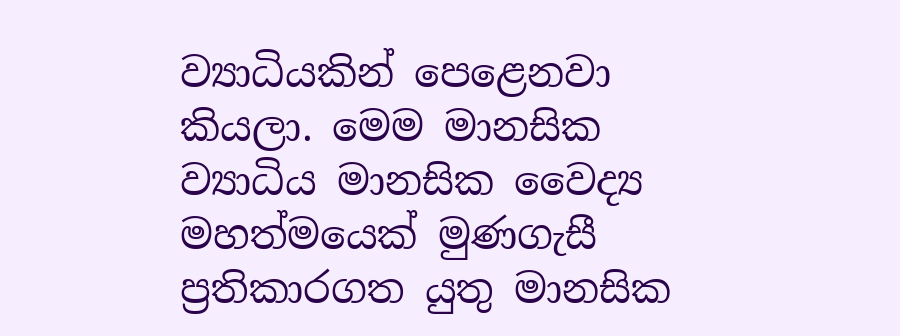ව්‍යාධියකින් පෙළෙනවා කියලා. මෙම මානසික ව්‍යාධිය මානසික වෛද්‍ය මහත්මයෙක් මුණගැසී ප්‍රතිකාරගත යුතු මානසික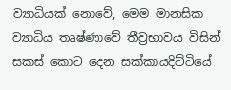ව්‍යාධියක් නොවේ, මෙම මානසික ව්‍යාධිය තෘෂ්ණාවේ තීව්‍රභාවය විසින් සකස් කොට දෙන සක්කායදිට්ටියේ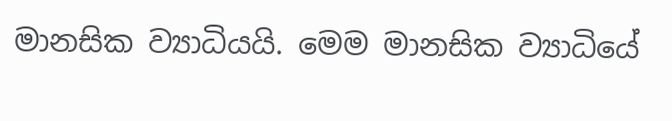මානසික ව්‍යාධියයි. මෙම මානසික ව්‍යාධියේ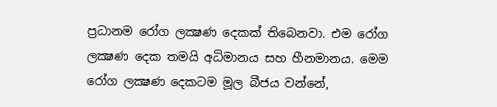ප්‍රධානම රෝග ලක්‍ෂණ දෙකක් තිබෙනවා. එම රෝග ලක්‍ෂණ දෙක තමයි අධිමානය සහ හීනමානය. මෙම රෝග ලක්‍ෂණ දෙකටම මූල බීජය වන්නේ,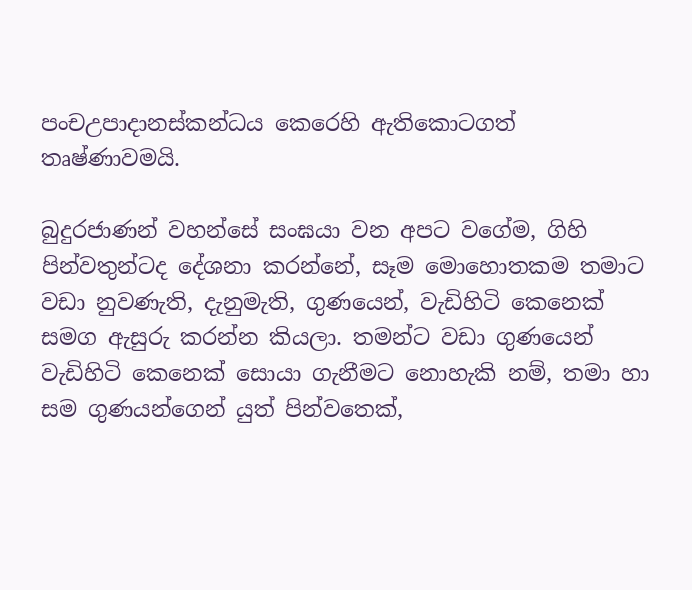පංචඋපාදානස්කන්ධය කෙරෙහි ඇතිකොටගත් තෘෂ්ණාවමයි.

බුදුරජාණන් වහන්සේ සංඝයා වන අපට වගේම, ගිහි පින්වතුන්ටද දේශනා කරන්නේ, සෑම මොහොතකම තමාට වඩා නුවණැති, දැනුමැති, ගුණයෙන්, වැඩිහිටි කෙනෙක් සමග ඇසුරු කරන්න කියලා. තමන්ට වඩා ගුණයෙන් වැඩිහිටි කෙනෙක් සොයා ගැනීමට නොහැකි නම්, තමා හා සම ගුණයන්ගෙන් යුත් පින්වතෙක්,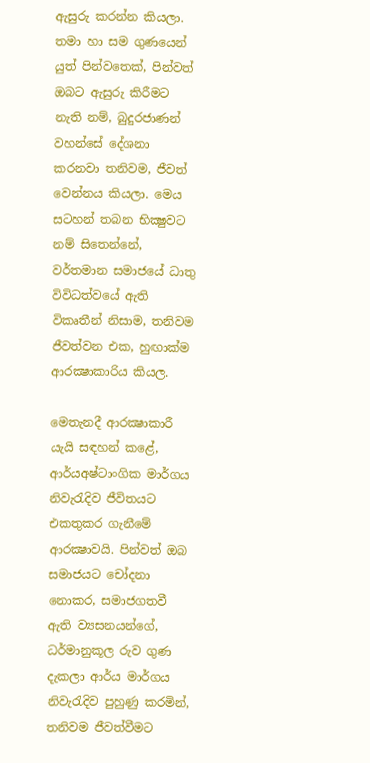ඇසුරු කරන්න කියලා. තමා හා සම ගුණයෙන් යුත් පින්වතෙක්, පින්වත් ඔබට ඇසුරු කිරීමට නැති නම්, බුදුරජාණන් වහන්සේ දේශනා කරනවා තනිවම, ජීවත් වෙන්නය කියලා. මෙය සටහන් තබන භික්‍ෂුවට නම් සිතෙන්නේ, වර්තමාන සමාජයේ ධාතු විවිධත්වයේ ඇති විකෘතීන් නිසාම, තනිවම ජීවත්වන එක, හුඟාක්ම ආරක්‍ෂාකාරිය කියල.

මෙතැනදී ආරක්‍ෂාකාරී යැයි සඳහන් කළේ, ආර්යඅෂ්ටාංගික මාර්ගය නිවැරැදිව ජීවිතයට එකතුකර ගැනීමේ ආරක්‍ෂාවයි. පින්වත් ඔබ සමාජයට චෝදනා නොකර, සමාජගතවී ඇති ව්‍යසනයන්ගේ, ධර්මානුකූල රුව ගුණ දැකලා ආර්ය මාර්ගය නිවැරැදිව පුහුණු කරමින්, තනිවම ජීවත්වීමට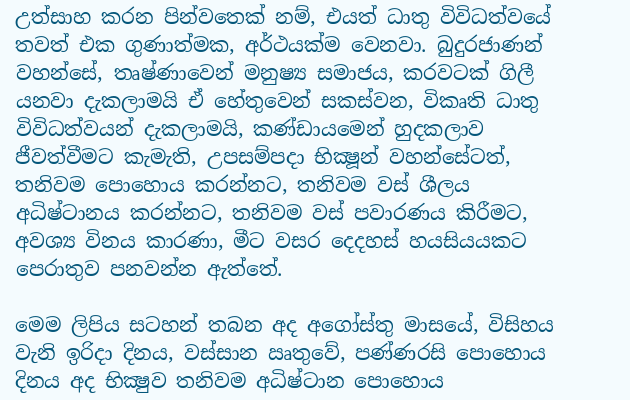උත්සාහ කරන පින්වතෙක් නම්, එයත් ධාතු විවිධත්වයේ තවත් එක ගුණාත්මක, අර්ථයක්ම වෙනවා. බුදුරජාණන් වහන්සේ, තෘෂ්ණාවෙන් මනුෂ්‍ය සමාජය, කරවටක් ගිලී යනවා දැකලාමයි ඒ හේතුවෙන් සකස්වන, විකෘති ධාතු විවිධත්වයන් දැකලාමයි, කණ්ඩායමෙන් හුදකලාව ජීවත්වීමට කැමැති, උපසම්පදා භික්‍ෂූන් වහන්සේටත්, තනිවම පොහොය කරන්නට, තනිවම වස් ශීලය අධිෂ්ටානය කරන්නට, තනිවම වස් පවාරණය කිරීමට, අවශ්‍ය විනය කාරණා, මීට වසර දෙදහස් හයසියයකට පෙරාතුව පනවන්න ඇත්තේ.

මෙම ලිපිය සටහන් තබන අද අගෝස්තු මාසයේ, විසිහය වැනි ඉරිදා දිනය, වස්සාන ඍතුවේ, පණ්ණරසි පොහොය දිනය අද භික්‍ෂුව තනිවම අධිෂ්ටාන පොහොය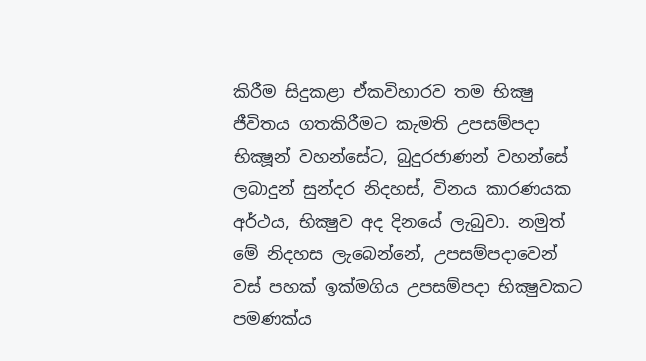කිරීම සිදුකළා ඒකවිහාරව තම භික්‍ෂු ජීවිතය ගතකිරීමට කැමති උපසම්පදා භික්‍ෂූන් වහන්සේට, බුදුරජාණන් වහන්සේ ලබාදුන් සුන්දර නිදහස්, විනය කාරණයක අර්ථය, භික්‍ෂුව අද දිනයේ ලැබුවා. නමුත් මේ නිදහස ලැබෙන්නේ, උපසම්පදාවෙන් වස් පහක් ඉක්මගිය උපසම්පදා භික්‍ෂුවකට පමණක්ය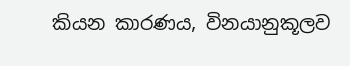කියන කාරණය, විනයානුකූලව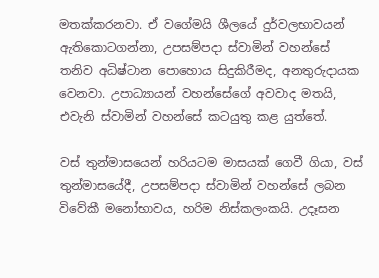මතක්කරනවා. ඒ වගේමයි ශීලයේ දුර්වලභාවයන් ඇතිකොටගන්නා, උපසම්පදා ස්වාමින් වහන්සේ තනිව අධිෂ්ටාන පොහොය සිදුකිරීමද, අනතුරුදායක වෙනවා. උපාධ්‍යායන් වහන්සේගේ අවවාද මතයි, එවැනි ස්වාමින් වහන්සේ කටයුතු කළ යුත්තේ.

වස් තුන්මාසයෙන් හරියටම මාසයක් ගෙවී ගියා, වස් තුන්මාසයේදී, උපසම්පදා ස්වාමින් වහන්සේ ලබන විවේකී මනෝභාවය, හරිම නිස්කලංකයි. උදෑසන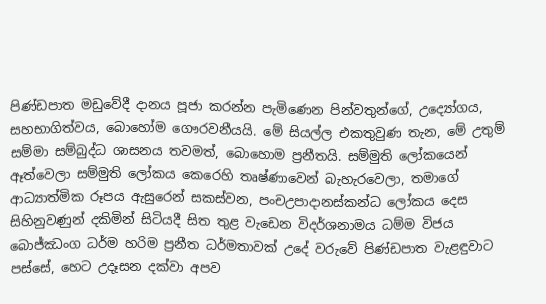පිණ්ඩපාත මඩුවේදී දානය පූජා කරන්න පැමිණෙන පින්වතුන්ගේ, උද්‍යෝගය, සහභාගිත්වය, බොහෝම ගෞරවනීයයි. මේ සියල්ල එකතුවුණ තැන, මේ උතුම් සම්මා සම්බුද්ධ ශාසනය තවමත්, බොහොම ප්‍රනීතයි. සම්මුති ලෝකයෙන් ඈත්වෙලා සම්මුති ලෝකය කෙරෙහි තෘෂ්ණාවෙන් බැහැරවෙලා, තමාගේ ආධ්‍යාත්මික රූපය ඇසුරෙන් සකස්වන, පංචඋපාදානස්කන්ධ ලෝකය දෙස සිහිනුවණුන් දකිමින් සිටියදී සිත තුළ වැඩෙන විදර්ශනාමය ධම්ම විජය බොජ්ඣංග ධර්ම හරිම ප්‍රනීත ධර්මතාවක් උදේ වරුවේ පිණ්ඩපාත වැළඳුවාට පස්සේ, හෙට උදෑසන දක්වා අපව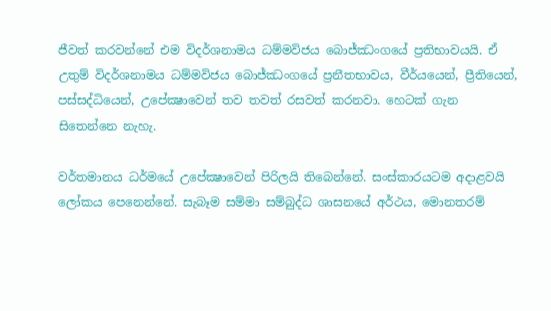ජීවත් කරවන්නේ එම විදර්ශනාමය ධම්මවිජය බොජ්ඣංගයේ ප්‍රතිභාවයයි. ඒ උතුම් විදර්ශනාමය ධම්මවිජය බොජ්ඣංගයේ ප්‍රනීතභාවය, වීර්යයෙන්, ප්‍රීතියෙන්, පස්සද්ධියෙන්, උපේක්‍ෂාවෙන් තව තවත් රසවත් කරනවා. හෙටක් ගැන සිතෙන්නෙ නැහැ.

වර්තමානය ධර්මයේ උපේක්‍ෂාවෙන් පිරිලයි තිබෙන්නේ. සංස්කාරයටම අදාළවයි ලෝකය පෙනෙන්නේ. සැබෑම සම්මා සම්බුද්ධ ශාසනයේ අර්ථය, මොනතරම්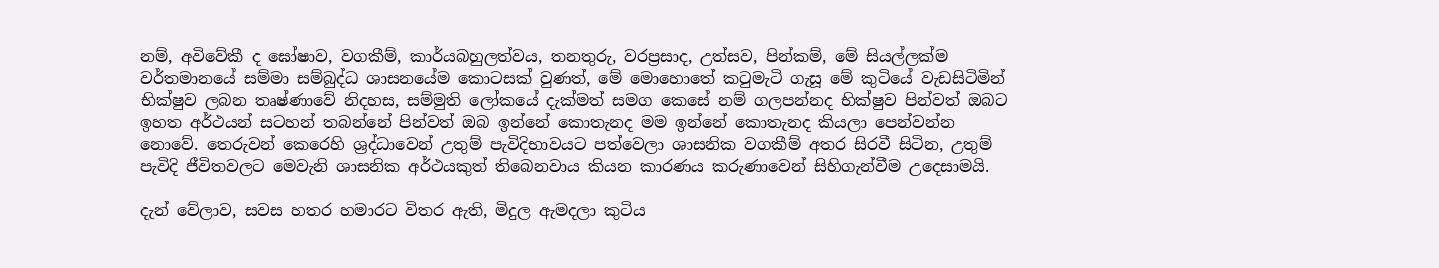නම්, අවිවේකී ද ඝෝෂාව, වගකීම්, කාර්යබහුලත්වය, තනතුරු, වරප්‍රසාද, උත්සව, පින්කම්, මේ සියල්ලක්ම වර්තමානයේ සම්මා සම්බුද්ධ ශාසනයේම කොටසක් වුණත්, මේ මොහොතේ කටුමැටි ගැසූ මේ කුටියේ වැඩසිටිමින් භික්ෂුව ලබන තෘෂ්ණාවේ නිදහස, සම්මුති ලෝකයේ දැක්මත් සමග කෙසේ නම් ගලපන්නද භික්ෂුව පින්වත් ඔබට ඉහත අර්ථයන් සටහන් තබන්නේ පින්වත් ඔබ ඉන්නේ කොතැනද මම ඉන්නේ කොතැනද කියලා පෙන්වන්න නොවේ. තෙරුවන් කෙරෙහි ශ්‍රද්ධාවෙන් උතුම් පැවිදිභාවයට පත්වෙලා ශාසනික වගකීම් අතර සිරවී සිටින, උතුම් පැවිදි ජීවිතවලට මෙවැනි ශාසනික අර්ථයකුත් තිබෙනවාය කියන කාරණය කරුණාවෙන් සිහිගැන්වීම උදෙසාමයි.

දැන් වේලාව, සවස හතර හමාරට විතර ඇති, මිදුල ඇමදලා කුටිය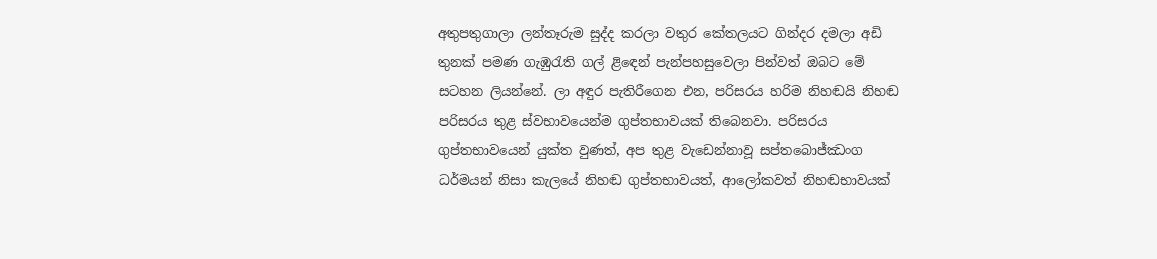අතුපතුගාලා ලන්තෑරුම සුද්ද කරලා වතුර කේතලයට ගින්දර දමලා අඩි තුනක් පමණ ගැඹුරැති ගල් ළිඳෙන් පැන්පහසුවෙලා පින්වත් ඔබට මේ සටහන ලියන්නේ. ලා අඳුර පැතිරීගෙන එන, පරිසරය හරිම නිහඬයි නිහඬ පරිසරය තුළ ස්වභාවයෙන්ම ගුප්තභාවයක් තිබෙනවා. පරිසරය ගුප්තභාවයෙන් යුක්ත වුණත්, අප තුළ වැඩෙන්නාවූ සප්තබොජ්ඣංග ධර්මයන් නිසා කැලයේ නිහඬ ගුප්තභාවයත්, ආලෝකවත් නිහඬභාවයක්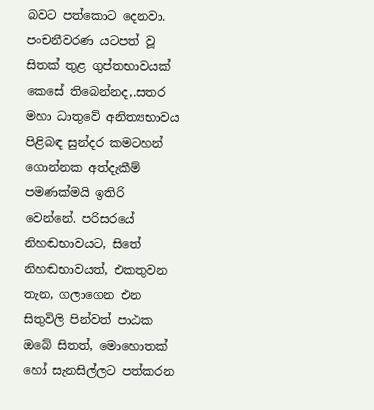බවට පත්කොට දෙනවා. පංචනීවරණ යටපත් වූ සිතක් තුළ ගුප්තභාවයක් කෙසේ තිබෙන්නද,.සතර මහා ධාතුවේ අනිත්‍යභාවය පිළිබඳ සුන්දර කමටහන් ගොන්නක අත්දැකීම් පමණක්මයි ඉතිරි වෙන්නේ. පරිසරයේ නිහඬභාවයට, සිතේ නිහඬභාවයත්, එකතුවන තැන, ගලාගෙන එන සිතුවිලි පින්වත් පාඨක ඔබේ සිතත්, මොහොතක් හෝ සැනසිල්ලට පත්කරන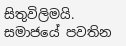සිතුවිලිමයි. සමාජයේ පවතින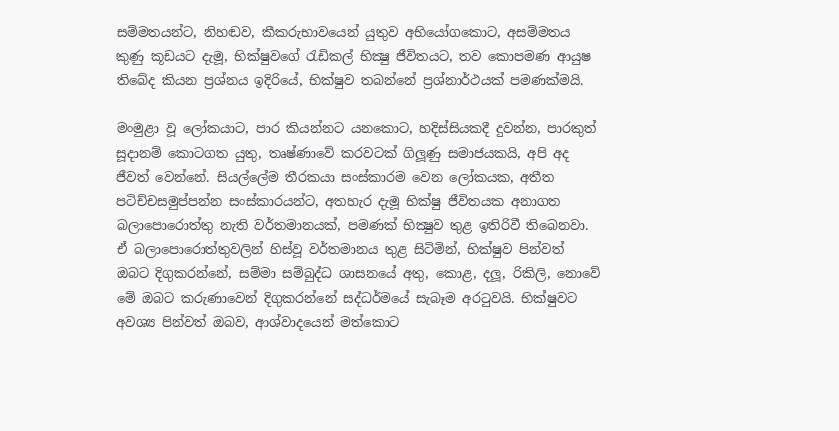සම්මතයන්ට, නිහඬව, කීකරුභාවයෙන් යුතුව අභියෝගකොට, අසම්මතය කුණු කූඩයට දැමූ, භික්ෂුවගේ රැඩිකල් භික්‍ෂු ජීවිතයට, තව කොපමණ ආයුෂ තිබේද කියන ප්‍රශ්නය ඉදිරියේ, භික්ෂුව තබන්නේ ප්‍රශ්නාර්ථයක් පමණක්මයි.

මංමුළා වූ ලෝකයාට, පාර කියන්නට යනකොට, හදිස්සියකදී දුවන්න, පාරකුත් සූදානම් කොටගත යුතු, තෘෂ්ණාවේ කරවටක් ගිලූණු සමාජයකයි, අපි අද ජීවත් වෙන්නේ. සියල්ලේම තීරකයා සංස්කාරම වෙන ලෝකයක, අතීත පටිච්චසමුප්පන්න සංස්කාරයන්ට, අතහැර දැමූ භික්ෂු ජීවිතයක අනාගත බලාපොරොත්තු නැති වර්තමානයක්, පමණක් භික්‍ෂුව තුළ ඉතිරිවී තිබෙනවා. ඒ බලාපොරොත්තුවලින් හිස්වූ වර්තමානය තුළ සිටිමින්, භික්ෂුව පින්වත් ඔබට දිගුකරන්නේ, සම්මා සම්බුද්ධ ශාසනයේ අතු, කොළ, දලූ, රිකිලි, නොවේ මේ ඔබට කරුණාවෙන් දිගුකරන්නේ සද්ධර්මයේ සැබෑම අරටුවයි. භික්ෂුවට අවශ්‍ය පින්වත් ඔබව, ආශ්වාදයෙන් මත්කොට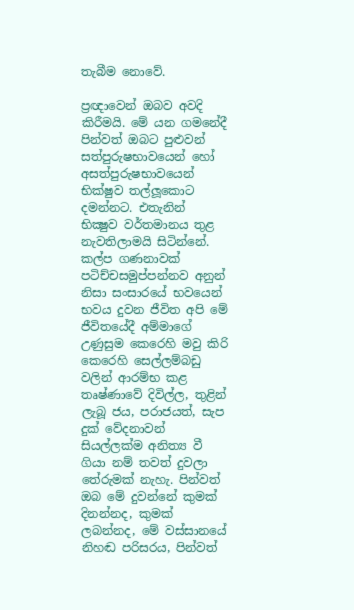තැබීම නොවේ.

ප්‍රඥාවෙන් ඔබව අවදි කිරීමයි. මේ යන ගමනේදී පින්වත් ඔබට පුළුවන් සත්පුරුෂභාවයෙන් හෝ අසත්පුරුෂභාවයෙන් භික්ෂුව තල්ලූකොට දමන්නට. එතැනින් භික්‍ෂුව වර්තමානය තුළ නැවතිලාමයි සිටින්නේ. කල්ප ගණනාවක් පටිච්චසමුප්පන්නව අනුන් නිසා සංසාරයේ භවයෙන් භවය දුවන ජීවිත අපි මේ ජීවිතයේදී අම්මාගේ උණුසුම කෙරෙහි මවු කිරි කෙරෙහි සෙල්ලම්බඩු වලින් ආරම්භ කළ තෘෂ්ණාවේ දිවිල්ල, තුළින් ලැබූ ජය, පරාජයත්, සැප දුක් වේදනාවන් සියල්ලක්ම අනිත්‍ය වී ගියා නම් තවත් දුවලා තේරුමක් නැහැ. පින්වත් ඔබ මේ දුවන්නේ කුමක් දිනන්නද, කුමක් ලබන්නද, මේ වස්සානයේ නිහඬ පරිසරය, පින්වත්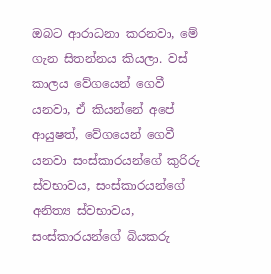ඔබට ආරාධනා කරනවා, මේ ගැන සිතන්නය කියලා. වස් කාලය වේගයෙන් ගෙවී යනවා, ඒ කියන්නේ අපේ ආයුෂත්, වේගයෙන් ගෙවී යනවා සංස්කාරයන්ගේ කුරිරු ස්වභාවය, සංස්කාරයන්ගේ අනිත්‍ය ස්වභාවය, සංස්කාරයන්ගේ බියකරු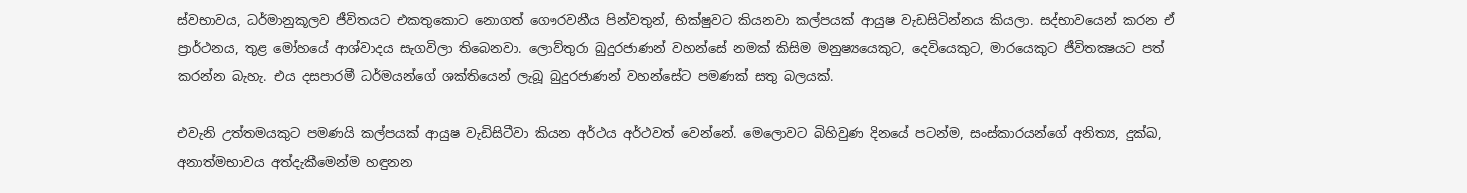ස්වභාවය, ධර්මානුකූලව ජීවිතයට එකතුකොට නොගත් ගෞරවනීය පින්වතුන්, භික්ෂුවට කියනවා කල්පයක් ආයුෂ වැඩසිටින්නය කියලා. සද්භාවයෙන් කරන ඒ ප්‍රාර්ථනය, තුළ මෝහයේ ආශ්වාදය සැගවිලා තිබෙනවා. ලොව්තුරා බුදුරජාණන් වහන්සේ නමක් කිසිම මනුෂ්‍යයෙකුට, දෙවියෙකුට, මාරයෙකුට ජීවිතක්‍ෂයට පත් කරන්න බැහැ. එය දසපාරමී ධර්මයන්ගේ ශක්තියෙන් ලැබූ බුදුරජාණන් වහන්සේට පමණක් සතු බලයක්.

එවැනි උත්තමයකුට පමණයි කල්පයක් ආයුෂ වැඩිසිටීවා කියන අර්ථය අර්ථවත් වෙන්නේ. මෙලොවට බිහිවුණ දිනයේ පටන්ම, සංස්කාරයන්ගේ අනිත්‍ය, දුක්ඛ, අනාත්මභාවය අත්දැකීමෙන්ම හඳුනන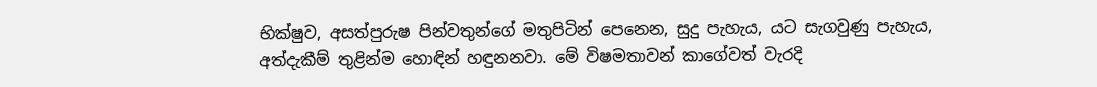භික්ෂුව, අසත්පුරුෂ පින්වතුන්ගේ මතුපිටින් පෙනෙන, සුදු පැහැය, යට සැගවුණු පැහැය, අත්දැකීම් තුළින්ම හොඳින් හඳුනනවා. මේ විෂමතාවන් කාගේවත් වැරදි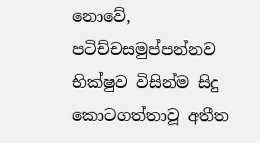නොවේ, පටිච්චසමුප්පන්නව භික්ෂුව විසින්ම සිදු කොටගත්තාවූ අතීත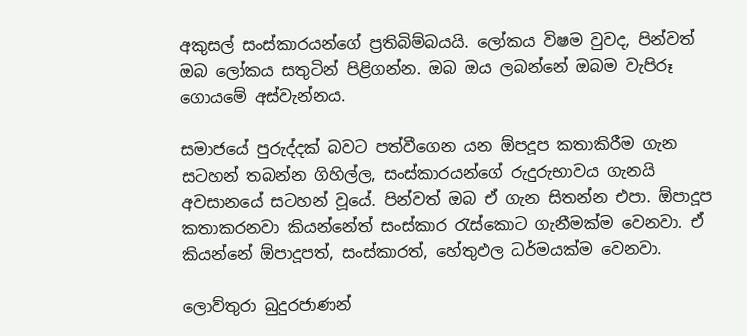අකුසල් සංස්කාරයන්ගේ ප්‍රතිබිම්බයයි. ලෝකය විෂම වුවද, පින්වත් ඔබ ලෝකය සතුටින් පිළිගන්න. ඔබ ඔය ලබන්නේ ඔබම වැපිරූ ගොයමේ අස්වැන්නය.

සමාජයේ පුරුද්දක් බවට පත්වීගෙන යන ඕපදූප කතාකිරීම ගැන සටහන් තබන්න ගිහිල්ල, සංස්කාරයන්ගේ රුදුරුභාවය ගැනයි අවසානයේ සටහන් වූයේ. පින්වත් ඔබ ඒ ගැන සිතන්න එපා. ඕපාදූප කතාකරනවා කියන්නේත් සංස්කාර රැස්කොට ගැනීමක්ම වෙනවා. ඒ කියන්නේ ඕපාදූපත්, සංස්කාරත්, හේතුඵල ධර්මයක්ම වෙනවා.

ලොව්තුරා බුදුරජාණන්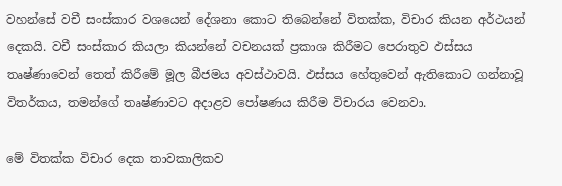වහන්සේ වචී සංස්කාර වශයෙන් දේශනා කොට තිබෙන්නේ විතක්ක, විචාර කියන අර්ථයන් දෙකයි. වචී සංස්කාර කියලා කියන්නේ වචනයක් ප්‍රකාශ කිරීමට පෙරාතුව ඵස්සය තෘෂ්ණාවෙන් තෙත් කිරීමේ මූල බීජමය අවස්ථාවයි. ඵස්සය හේතුවෙන් ඇතිකොට ගන්නාවූ විතර්කය, තමන්ගේ තෘෂ්ණාවට අදාළව පෝෂණය කිරීම විචාරය වෙනවා.

මේ විතක්ක විචාර දෙක තාවකාලිකව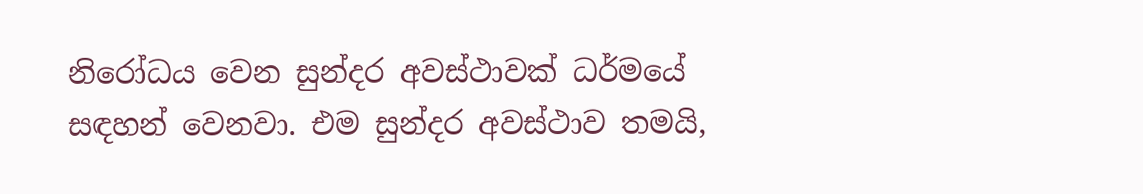නිරෝධය වෙන සුන්දර අවස්ථාවක් ධර්මයේ සඳහන් වෙනවා. එම සුන්දර අවස්ථාව තමයි,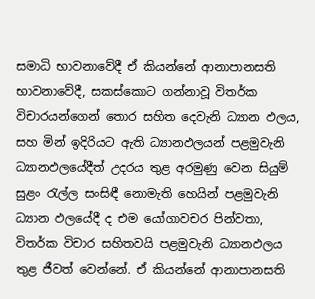සමාධි භාවනාවේදී ඒ කියන්නේ ආනාපානසති භාවනාවේදී, සකස්කොට ගන්නාවූ විතර්ක විචාරයන්ගෙන් තොර සහිත දෙවැනි ධ්‍යාන ඵලය, සහ මින් ඉදිරියට ඇති ධ්‍යානඵලයන් පළමුවැනි ධ්‍යානඵලයේදීත් උදරය තුළ අරමුණු වෙන සියුම් සුළං රැල්ල සංසිඳී නොමැති හෙයින් පළමුවැනි ධ්‍යාන ඵලයේදී ද එම යෝගාවචර පින්වතා, විතර්ක විචාර සහිතවයි පළමුවැනි ධ්‍යානඵලය තුළ ජීවත් වෙන්නේ. ඒ කියන්නේ ආනාපානසති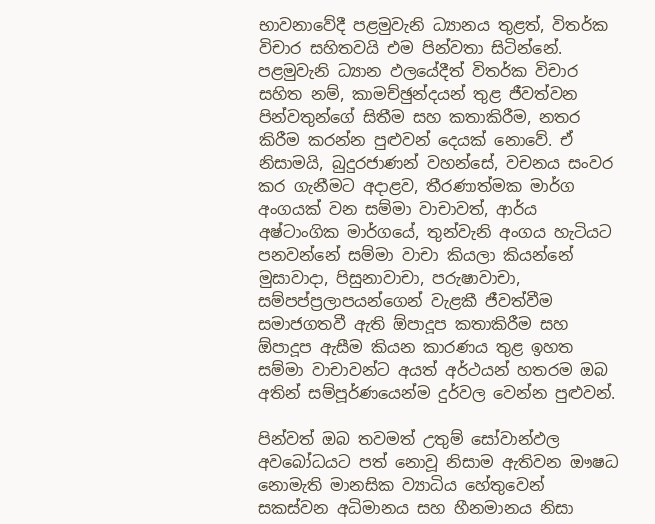භාවනාවේදී පළමුවැනි ධ්‍යානය තුළත්, විතර්ක විචාර සහිතවයි එම පින්වතා සිටින්නේ. පළමුවැනි ධ්‍යාන ඵලයේදීත් විතර්ක විචාර සහිත නම්, කාමච්ඡුන්දයන් තුළ ජීවත්වන පින්වතුන්ගේ සිතීම සහ කතාකිරීම, නතර කිරීම කරන්න පුළුවන් දෙයක් නොවේ. ඒ නිසාමයි, බුදුරජාණන් වහන්සේ, වචනය සංවර කර ගැනීමට අදාළව, තීරණාත්මක මාර්ග අංගයක් වන සම්මා වාචාවත්, ආර්ය අෂ්ටාංගික මාර්ගයේ, තුන්වැනි අංගය හැටියට පනවන්නේ සම්මා වාචා කියලා කියන්නේ මුසාවාදා, පිසුනාවාචා, පරුෂාවාචා, සම්පප්ප්‍රලාපයන්ගෙන් වැළකී ජීවත්වීම සමාජගතවී ඇති ඕපාදූප කතාකිරීම සහ ඕපාදූප ඇසීම කියන කාරණය තුළ ඉහත සම්මා වාචාවන්ට අයත් අර්ථයන් හතරම ඔබ අතින් සම්පූර්ණයෙන්ම දුර්වල වෙන්න පුළුවන්.

පින්වත් ඔබ තවමත් උතුම් සෝවාන්ඵල අවබෝධයට පත් නොවූ නිසාම ඇතිවන ඖෂධ නොමැති මානසික ව්‍යාධිය හේතුවෙන් සකස්වන අධිමානය සහ හීනමානය නිසා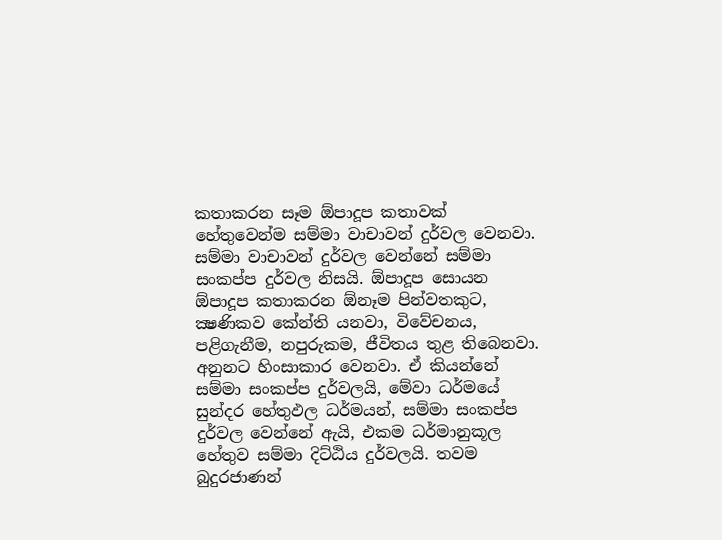කතාකරන සෑම ඕපාදූප කතාවක් හේතුවෙන්ම සම්මා වාචාවන් දුර්වල වෙනවා. සම්මා වාචාවන් දුර්වල වෙන්නේ සම්මා සංකප්ප දුර්වල නිසයි. ඕපාදූප සොයන ඕපාදූප කතාකරන ඕනෑම පින්වතකුට, ක්‍ෂණිකව කේන්ති යනවා, විවේචනය, පළිගැනීම, නපුරුකම, ජීවිතය තුළ තිබෙනවා. අනුනට හිංසාකාර වෙනවා. ඒ කියන්නේ සම්මා සංකප්ප දුර්වලයි, මේවා ධර්මයේ සුන්දර හේතුඵල ධර්මයන්, සම්මා සංකප්ප දුර්වල වෙන්නේ ඇයි, එකම ධර්මානුකූල හේතුව සම්මා දිට්ඨිය දුර්වලයි. තවම බුදුරජාණන්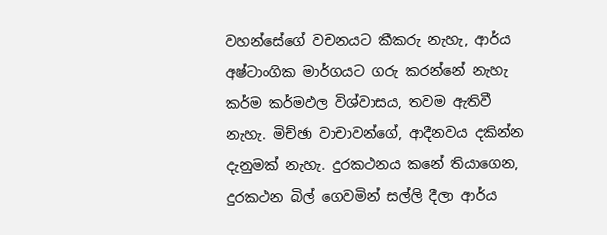වහන්සේගේ වචනයට කීකරු නැහැ, ආර්ය අෂ්ටාංගික මාර්ගයට ගරු කරන්නේ නැහැ කර්ම කර්මඵල විශ්වාසය, තවම ඇතිවී නැහැ. මිච්ඡා වාචාවන්ගේ, ආදීනවය දකින්න දැනුමක් නැහැ. දුරකථනය කනේ තියාගෙන, දුරකථන බිල් ගෙවමින් සල්ලි දීලා ආර්ය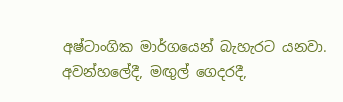අෂ්ටාංගික මාර්ගයෙන් බැහැරට යනවා. අවන්හලේදී, මඟුල් ගෙදරදී,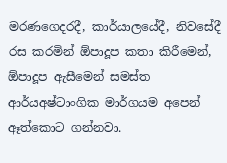මරණගෙදරදී, කාර්යාලයේදී, නිවසේදී රස කරමින් ඕපාදූප කතා කිරීමෙන්, ඕපාදූප ඇසීමෙන් සමස්ත ආර්යඅෂ්ටාංගික මාර්ගයම අපෙන් ඈත්කොට ගන්නවා.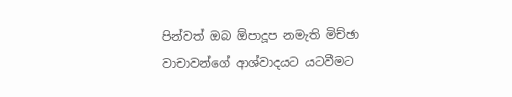පින්වත් ඔබ ඕපාදූප නමැති මිච්ඡා වාචාවන්ගේ ආශ්වාදයට යටවීමට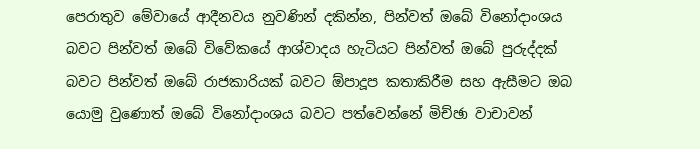පෙරාතුව මේවායේ ආදීනවය නුවණින් දකින්න, පින්වත් ඔබේ විනෝදාංශය බවට පින්වත් ඔබේ විවේකයේ ආශ්වාදය හැටියට පින්වත් ඔබේ පුරුද්දක් බවට පින්වත් ඔබේ රාජකාරියක් බවට ඕපාදූප කතාකිරීම සහ ඇසීමට ඔබ යොමු වුණොත් ඔබේ විනෝදාංශය බවට පත්වෙන්නේ මිච්ඡා වාචාවන්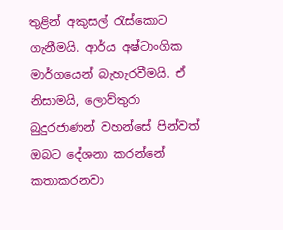තුළින් අකුසල් රැස්කොට ගැනීමයි. ආර්ය අෂ්ටාංගික මාර්ගයෙන් බැහැරවීමයි. ඒ නිසාමයි, ලොව්තුරා බුදුරජාණන් වහන්සේ පින්වත් ඔබට දේශනා කරන්නේ කතාකරනවා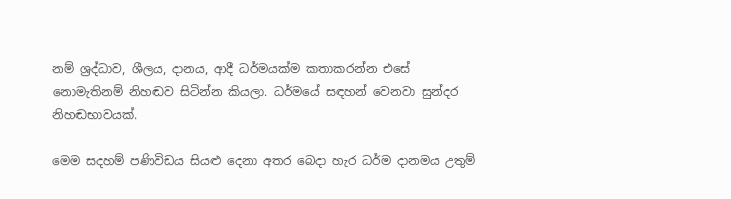නම් ශ්‍රද්ධාව, ශීලය, දානය, ආදී ධර්මයක්ම කතාකරන්න එසේ නොමැතිනම් නිහඬව සිටින්න කියලා. ධර්මයේ සඳහන් වෙනවා සුන්දර නිහඬභාවයක්.

මෙම සදහම් පණිවිඩය සියළු දෙනා අතර බෙදා හැර ධර්ම දානමය උතුම්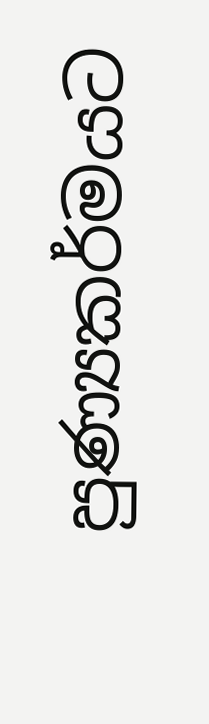පුණ්‍යකර්මයට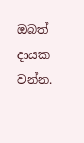ඔබත් දායක වන්න.